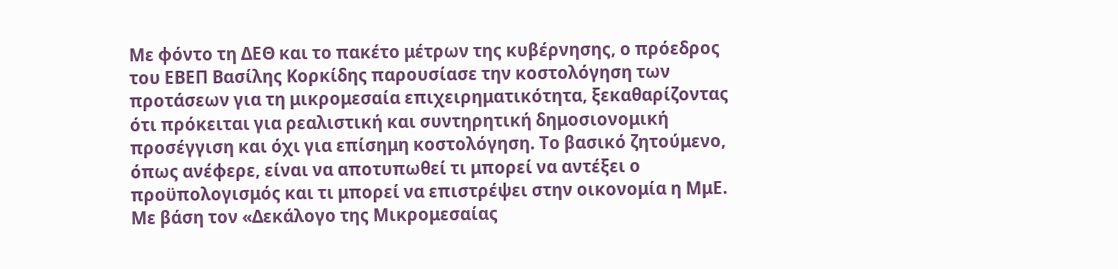Με φόντο τη ΔΕΘ και το πακέτο μέτρων της κυβέρνησης, ο πρόεδρος του ΕΒΕΠ Βασίλης Κορκίδης παρουσίασε την κοστολόγηση των προτάσεων για τη μικρομεσαία επιχειρηματικότητα, ξεκαθαρίζοντας ότι πρόκειται για ρεαλιστική και συντηρητική δημοσιονομική προσέγγιση και όχι για επίσημη κοστολόγηση. Το βασικό ζητούμενο, όπως ανέφερε, είναι να αποτυπωθεί τι μπορεί να αντέξει ο προϋπολογισμός και τι μπορεί να επιστρέψει στην οικονομία η ΜμΕ.
Με βάση τον «Δεκάλογο της Μικρομεσαίας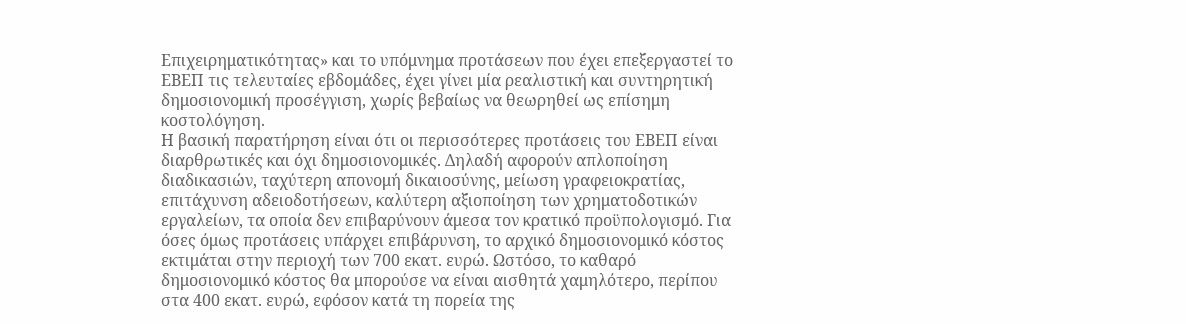Επιχειρηματικότητας» και το υπόμνημα προτάσεων που έχει επεξεργαστεί το ΕΒΕΠ τις τελευταίες εβδομάδες, έχει γίνει μία ρεαλιστική και συντηρητική δημοσιονομική προσέγγιση, χωρίς βεβαίως να θεωρηθεί ως επίσημη κοστολόγηση.
Η βασική παρατήρηση είναι ότι οι περισσότερες προτάσεις του ΕΒΕΠ είναι διαρθρωτικές και όχι δημοσιονομικές. Δηλαδή αφορούν απλοποίηση διαδικασιών, ταχύτερη απονομή δικαιοσύνης, μείωση γραφειοκρατίας, επιτάχυνση αδειοδοτήσεων, καλύτερη αξιοποίηση των χρηματοδοτικών εργαλείων, τα οποία δεν επιβαρύνουν άμεσα τον κρατικό προϋπολογισμό. Για όσες όμως προτάσεις υπάρχει επιβάρυνση, το αρχικό δημοσιονομικό κόστος εκτιμάται στην περιοχή των 700 εκατ. ευρώ. Ωστόσο, το καθαρό δημοσιονομικό κόστος θα μπορούσε να είναι αισθητά χαμηλότερο, περίπου στα 400 εκατ. ευρώ, εφόσον κατά τη πορεία της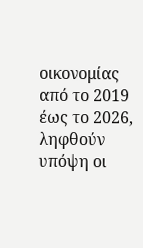οικονομίας από το 2019 έως το 2026, ληφθούν υπόψη οι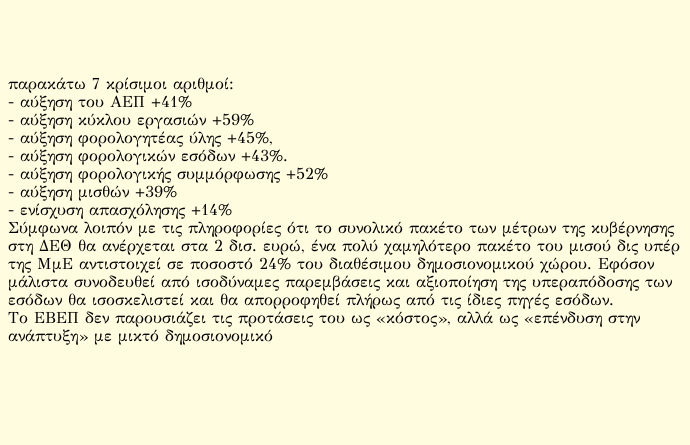παρακάτω 7 κρίσιμοι αριθμοί:
- αύξηση του ΑΕΠ +41%
- αύξηση κύκλου εργασιών +59%
- αύξηση φορολογητέας ύλης +45%,
- αύξηση φορολογικών εσόδων +43%.
- αύξηση φορολογικής συμμόρφωσης +52%
- αύξηση μισθών +39%
- ενίσχυση απασχόλησης +14%
Σύμφωνα λοιπόν με τις πληροφορίες ότι το συνολικό πακέτο των μέτρων της κυβέρνησης στη ΔΕΘ θα ανέρχεται στα 2 δισ. ευρώ, ένα πολύ χαμηλότερο πακέτο του μισού δις υπέρ της ΜμΕ αντιστοιχεί σε ποσοστό 24% του διαθέσιμου δημοσιονομικού χώρου. Εφόσον μάλιστα συνοδευθεί από ισοδύναμες παρεμβάσεις και αξιοποίηση της υπεραπόδοσης των εσόδων θα ισοσκελιστεί και θα απορροφηθεί πλήρως από τις ίδιες πηγές εσόδων.
Το ΕΒΕΠ δεν παρουσιάζει τις προτάσεις του ως «κόστος», αλλά ως «επένδυση στην ανάπτυξη» με μικτό δημοσιονομικό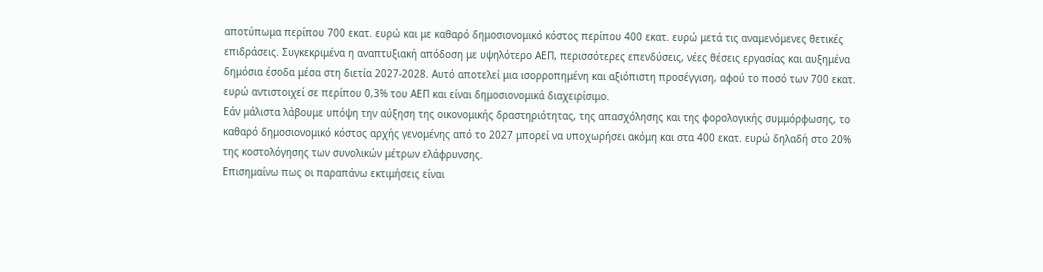αποτύπωμα περίπου 700 εκατ. ευρώ και με καθαρό δημοσιονομικό κόστος περίπου 400 εκατ. ευρώ μετά τις αναμενόμενες θετικές επιδράσεις. Συγκεκριμένα η αναπτυξιακή απόδοση με υψηλότερο ΑΕΠ, περισσότερες επενδύσεις, νέες θέσεις εργασίας και αυξημένα δημόσια έσοδα μέσα στη διετία 2027-2028. Αυτό αποτελεί μια ισορροπημένη και αξιόπιστη προσέγγιση, αφού το ποσό των 700 εκατ. ευρώ αντιστοιχεί σε περίπου 0,3% του ΑΕΠ και είναι δημοσιονομικά διαχειρίσιμο.
Εάν μάλιστα λάβουμε υπόψη την αύξηση της οικονομικής δραστηριότητας, της απασχόλησης και της φορολογικής συμμόρφωσης, το καθαρό δημοσιονομικό κόστος αρχής γενομένης από το 2027 μπορεί να υποχωρήσει ακόμη και στα 400 εκατ. ευρώ δηλαδή στο 20% της κοστολόγησης των συνολικών μέτρων ελάφρυνσης.
Επισημαίνω πως οι παραπάνω εκτιμήσεις είναι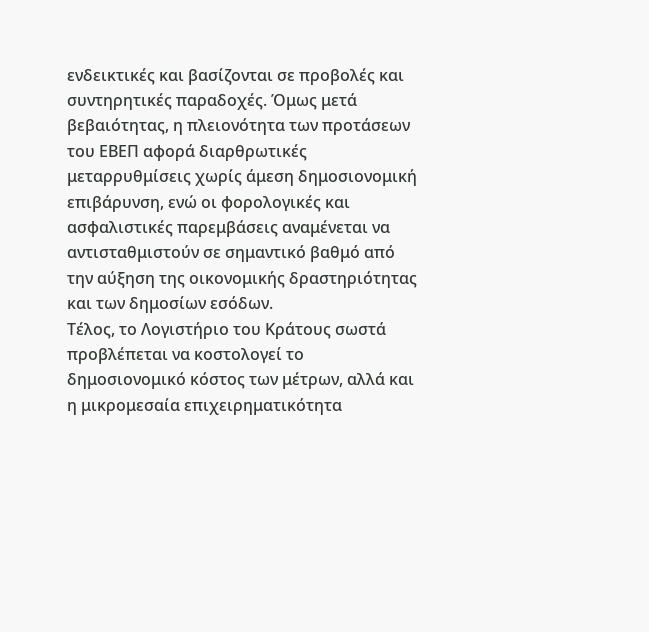ενδεικτικές και βασίζονται σε προβολές και συντηρητικές παραδοχές. Όμως μετά βεβαιότητας, η πλειονότητα των προτάσεων του ΕΒΕΠ αφορά διαρθρωτικές μεταρρυθμίσεις χωρίς άμεση δημοσιονομική επιβάρυνση, ενώ οι φορολογικές και ασφαλιστικές παρεμβάσεις αναμένεται να αντισταθμιστούν σε σημαντικό βαθμό από την αύξηση της οικονομικής δραστηριότητας και των δημοσίων εσόδων.
Τέλος, το Λογιστήριο του Κράτους σωστά προβλέπεται να κοστολογεί το δημοσιονομικό κόστος των μέτρων, αλλά και η μικρομεσαία επιχειρηματικότητα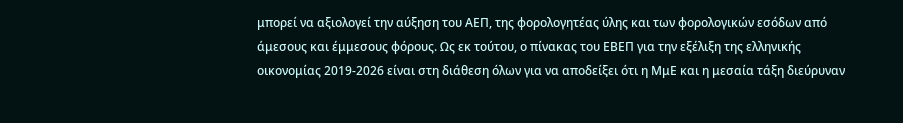μπορεί να αξιολογεί την αύξηση του ΑΕΠ, της φορολογητέας ύλης και των φορολογικών εσόδων από άμεσους και έμμεσους φόρους. Ως εκ τούτου, ο πίνακας του ΕΒΕΠ για την εξέλιξη της ελληνικής οικονομίας 2019-2026 είναι στη διάθεση όλων για να αποδείξει ότι η ΜμΕ και η μεσαία τάξη διεύρυναν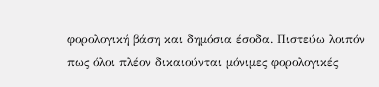φορολογική βάση και δημόσια έσοδα. Πιστεύω λοιπόν πως όλοι πλέον δικαιούνται μόνιμες φορολογικές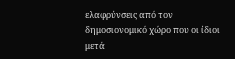ελαφρύνσεις από τον δημοσιονομικό χώρο που οι ίδιοι μετά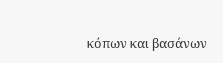κόπων και βασάνων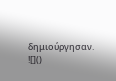δημιούργησαν.
![]()